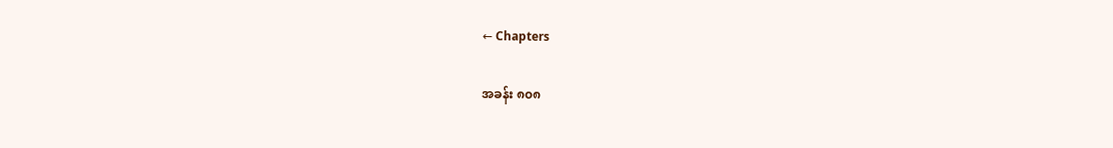← Chapters

အခန်း ၈၀၈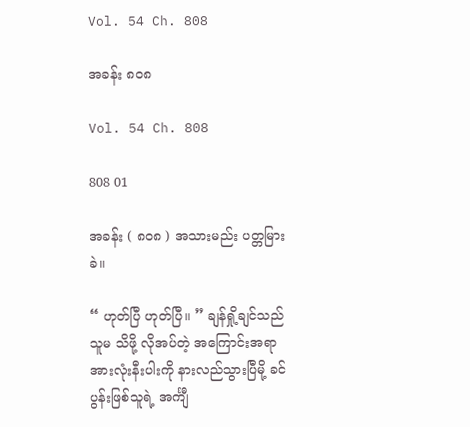Vol. 54 Ch. 808

အခန်း ၈၀၈

Vol. 54 Ch. 808

808 01

အခန်း ( ၈၀၈ ) အသားမည်း ပတ္တမြားခဲ။

“ ဟုတ်ပြီ ဟုတ်ပြီ။ ” ချန်ရှို့ချင်သည် သူမ သိဖို့ လိုအပ်တဲ့ အကြောင်းအရာအားလုံးနီးပါးကို နားလည်သွားပြီမို့ ခင်ပွန်းဖြစ်သူရဲ့ အင်္ကျီ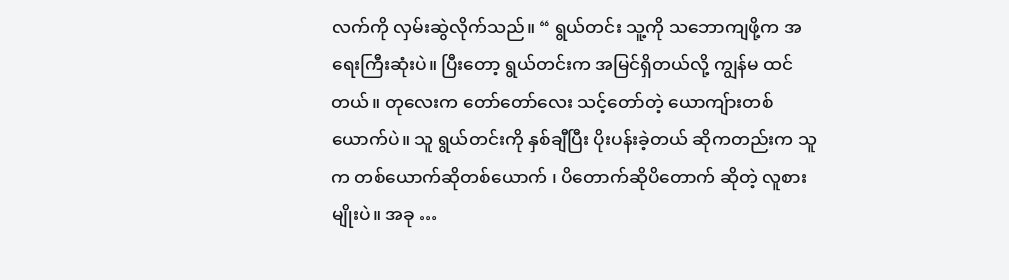လက်ကို လှမ်းဆွဲလိုက်သည်။ “ ရွယ်တင်း သူ့ကို သဘောကျဖို့က အရေးကြီးဆုံးပဲ။ ပြီးတော့ ရွယ်တင်းက အမြင်ရှိတယ်လို့ ကျွန်မ ထင်တယ်။ တုလေးက တော်တော်လေး သင့်တော်တဲ့ ယောကျ်ားတစ်ယောက်ပဲ။ သူ ရွယ်တင်းကို နှစ်ချီပြီး ပိုးပန်းခဲ့တယ် ဆိုကတည်းက သူက တစ်ယောက်ဆိုတစ်ယောက် ၊ ပိတောက်ဆိုပိတောက် ဆိုတဲ့ လူစားမျိုးပဲ။ အခု …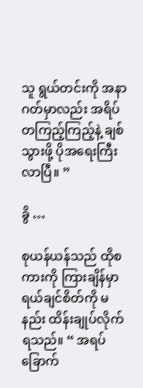သူ ရွယ်တင်းကို အနာဂတ်မှာလည်း အရိပ်တကြည့်ကြည့်နဲ့ ချစ်သွားဖို့ ပိုအရေးကြီးလာပြီ။ ”

ခွိ …

စုယန်ယန်သည် ထိုစကားကို ကြားချိန်မှာ ရယ်ချင်စိတ်ကို မနည်း ထိန်းချုပ်လိုက်ရသည်။ “ အရပ် ခြောက်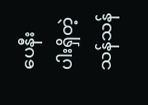ပေနီးပါးရှိတဲ့ သန်သန်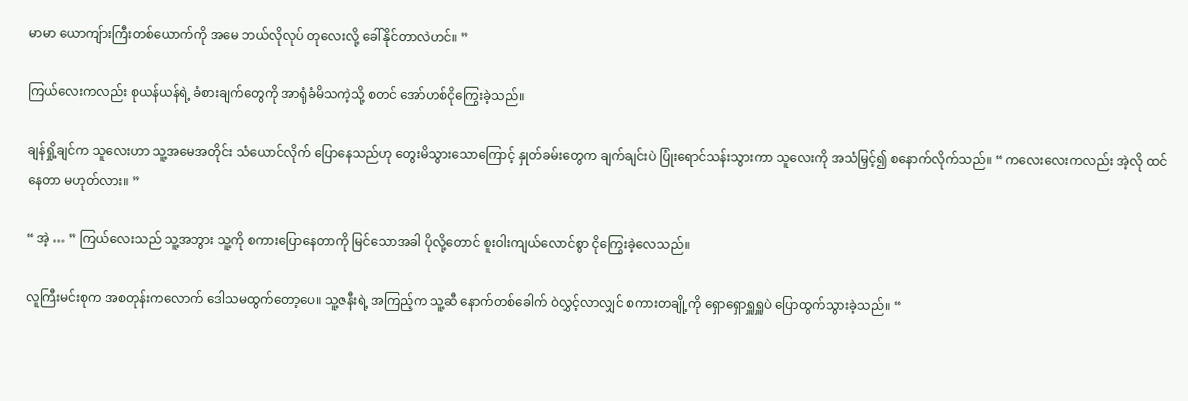မာမာ ယောကျ်ားကြီးတစ်ယောက်ကို အမေ ဘယ်လိုလုပ် တုလေးလို့ ခေါ်နိုင်တာလဲဟင်။ ”

ကြယ်လေးကလည်း စုယန်ယန်ရဲ့ ခံစားချက်တွေကို အာရုံခံမိသကဲ့သို့ စတင် အော်ဟစ်ငိုကြွေးခဲ့သည်။

ချန်ရှို့ချင်က သူလေးဟာ သူ့အမေအတိုင်း သံယောင်လိုက် ပြောနေသည်ဟု တွေးမိသွားသောကြောင့် နှုတ်ခမ်းတွေက ချက်ချင်းပဲ ပြုံးရောင်သန်းသွားကာ သူလေးကို အသံမြှင့်၍ စနောက်လိုက်သည်။ “ ကလေးလေးကလည်း အဲ့လို ထင်နေတာ မဟုတ်လား။ ”

“ အဲ့ … ” ကြယ်လေးသည် သူ့အဘွား သူ့ကို စကားပြောနေတာကို မြင်သောအခါ ပိုလို့တောင် စူးဝါးကျယ်လောင်စွာ ငိုကြွေးခဲ့လေသည်။

လူကြီးမင်းစုက အစတုန်းကလောက် ဒေါသမထွက်တော့ပေ။ သူ့ဇနီးရဲ့ အကြည့်က သူ့ဆီ နောက်တစ်ခေါက် ဝဲလွှင့်လာလျှင် စကားတချို့ကို ရှောရှောရှူရှူပဲ ပြောထွက်သွားခဲ့သည်။ “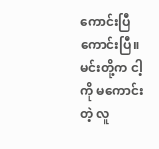ကောင်းပြီ ကောင်းပြီ။ မင်းတို့က ငါ့ကို မကောင်းတဲ့ လူ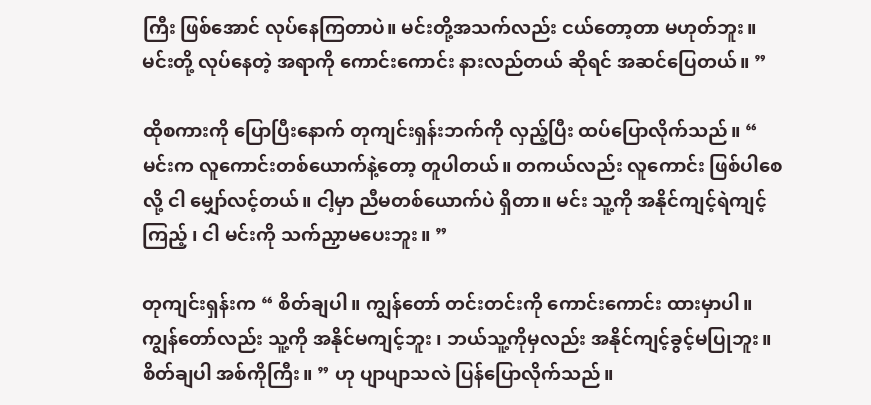ကြီး ဖြစ်အောင် လုပ်နေကြတာပဲ။ မင်းတို့အသက်လည်း ငယ်တော့တာ မဟုတ်ဘူး။ မင်းတို့ လုပ်နေတဲ့ အရာကို ကောင်းကောင်း နားလည်တယ် ဆိုရင် အဆင်ပြေတယ်။ ”

ထိုစကားကို ပြောပြီးနောက် တုကျင်းရှန်းဘက်ကို လှည့်ပြီး ထပ်ပြောလိုက်သည်။ “ မင်းက လူကောင်းတစ်ယောက်နဲ့တော့ တူပါတယ်။ တကယ်လည်း လူကောင်း ဖြစ်ပါစေလို့ ငါ မျှော်လင့်တယ်။ ငါ့မှာ ညီမတစ်ယောက်ပဲ ရှိတာ။ မင်း သူ့ကို အနိုင်ကျင့်ရဲကျင့်ကြည့် ၊ ငါ မင်းကို သက်ညှာမပေးဘူး။ ”

တုကျင်းရှန်းက “ စိတ်ချပါ။ ကျွန်တော် တင်းတင်းကို ကောင်းကောင်း ထားမှာပါ။ ကျွန်တော်လည်း သူ့ကို အနိုင်မကျင့်ဘူး ၊ ဘယ်သူ့ကိုမှလည်း အနိုင်ကျင့်ခွင့်မပြုဘူး။ စိတ်ချပါ အစ်ကိုကြီး။ ” ဟု ပျာပျာသလဲ ပြန်ပြောလိုက်သည်။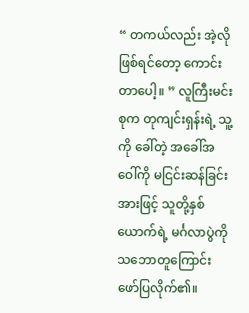“ တကယ်လည်း အဲ့လို ဖြစ်ရင်တော့ ကောင်းတာပေါ့။ ” လူကြီးမင်းစုက တုကျင်းရှန်းရဲ့ သူ့ကို ခေါ်တဲ့ အခေါ်အဝေါ်ကို မငြင်းဆန်ခြင်းအားဖြင့် သူတို့နှစ်ယောက်ရဲ့ မင်္ဂလာပွဲကို သဘောတူကြောင်း ဖော်ပြလိုက်၏။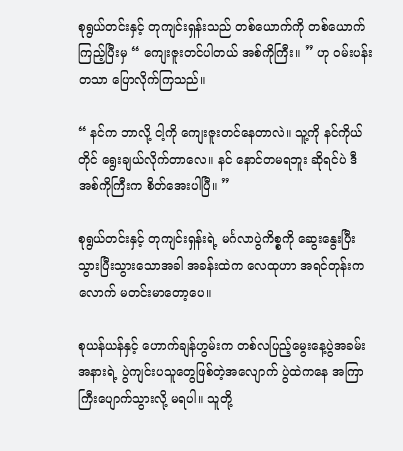စုရွယ်တင်းနှင့် တုကျင်းရှန်းသည် တစ်ယောက်ကို တစ်ယောက် ကြည့်ပြီးမှ “ ကျေးဇူးတင်ပါတယ် အစ်ကိုကြီး။ ” ဟု ဝမ်းပန်းတသာ ပြောလိုက်ကြသည်။

“ နင်က ဘာလို့ ငါ့ကို ကျေးဇူးတင်နေတာလဲ။ သူ့ကို နင်ကိုယ်တိုင် ရွေးချယ်လိုက်တာလေ။ နင် နောင်တမရဘူး ဆိုရင်ပဲ ဒီအစ်ကိုကြီးက စိတ်အေးပါပြီ။ ”

စုရွယ်တင်းနှင့် တုကျင်းရှန်းရဲ့ မင်္ဂလာပွဲကိစ္စကို ဆွေးနွေးပြီးသွားပြီးသွားသောအခါ အခန်းထဲက လေထုဟာ အရင်တုန်းကလောက် မတင်းမာတော့ပေ။

စုယန်ယန်နှင့် ဟောက်ချန်ဟွမ်းက တစ်လပြည့်မွေးနေ့ပွဲအခမ်းအနားရဲ့ ပွဲကျင်းပသူတွေဖြစ်တဲ့အလျောက် ပွဲထဲကနေ အကြာကြီးပျောက်သွားလို့ မရပါ။ သူတို့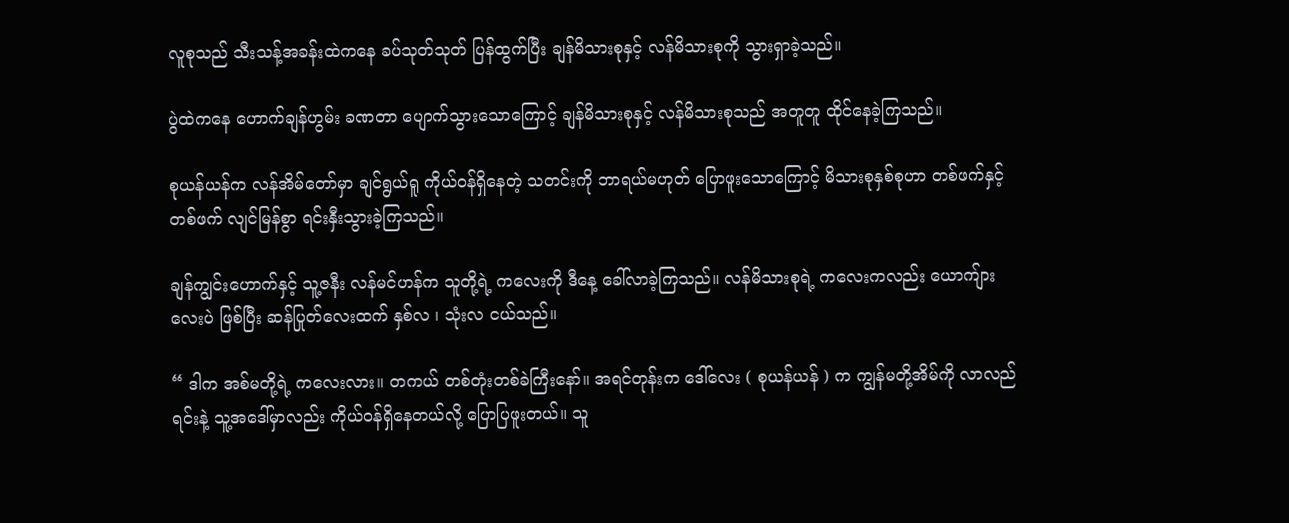လူစုသည် သီးသန့်အခန်းထဲကနေ ခပ်သုတ်သုတ် ပြန်ထွက်ပြီး ချန်မိသားစုနှင့် လန်မိသားစုကို သွားရှာခဲ့သည်။

ပွဲထဲကနေ ဟောက်ချန်ဟွမ်း ခဏတာ ပျောက်သွားသောကြောင့် ချန်မိသားစုနှင့် လန်မိသားစုသည် အတူတူ ထိုင်နေခဲ့ကြသည်။

စုယန်ယန်က လန်အိမ်တော်မှာ ချင်ရွယ်ရူ ကိုယ်ဝန်ရှိနေတဲ့ သတင်းကို ဘာရယ်မဟုတ် ပြောဖူးသောကြောင့် မိသားစုနှစ်စုဟာ တစ်ဖက်နှင့် တစ်ဖက် လျင်မြန်စွာ ရင်းနှီးသွားခဲ့ကြသည်။

ချန်ကျွင်းဟောက်နှင့် သူ့ဇနီး လန်မင်ဟန်က သူတို့ရဲ့ ကလေးကို ဒီနေ့ ခေါ်လာခဲ့ကြသည်။ လန်မိသားစုရဲ့ ကလေးကလည်း ယောကျ်ားလေးပဲ ဖြစ်ပြီး ဆန်ပြုတ်လေးထက် နှစ်လ ၊ သုံးလ ငယ်သည်။

“ ဒါက အစ်မတို့ရဲ့ ကလေးလား။ တကယ် တစ်တုံးတစ်ခဲကြီးနော်။ အရင်တုန်းက ဒေါ်လေး ( စုယန်ယန် ) က ကျွန်မတို့အိမ်ကို လာလည်ရင်းနဲ့ သူ့အဒေါ်မှာလည်း ကိုယ်ဝန်ရှိနေတယ်လို့ ပြောပြဖူးတယ်။ သူ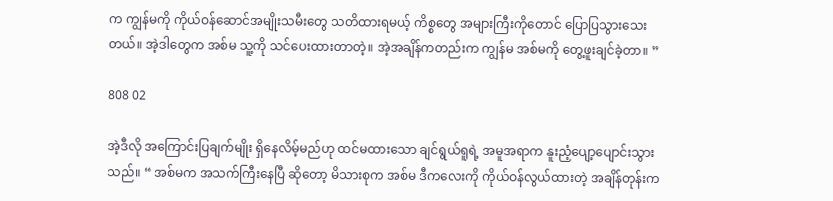က ကျွန်မကို ကိုယ်ဝန်ဆောင်အမျိုးသမီးတွေ သတိထားရမယ့် ကိစ္စတွေ အများကြီးကိုတောင် ပြောပြသွားသေးတယ်။ အဲ့ဒါတွေက အစ်မ သူ့ကို သင်ပေးထားတာတဲ့။ အဲ့အချိန်ကတည်းက ကျွန်မ အစ်မကို တွေ့ဖူးချင်ခဲ့တာ။ ”

808 02

အဲ့ဒီလို အကြောင်းပြချက်မျိုး ရှိနေလိမ့်မည်ဟု ထင်မထားသော ချင်ရွယ်ရူရဲ့ အမူအရာက နူးညံ့ပျော့ပျောင်းသွားသည်။ “ အစ်မက အသက်ကြီးနေပြီ ဆိုတော့ မိသားစုက အစ်မ ဒီကလေးကို ကိုယ်ဝန်လွယ်ထားတဲ့ အချိန်တုန်းက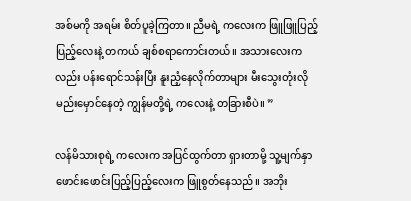အစ်မကို အရမ်း စိတ်ပူခဲ့ကြတာ။ ညီမရဲ့ ကလေးက ဖြူဖြူပြည့်ပြည့်လေးနဲ့ တကယ် ချစ်စရာကောင်းတယ်။ အသားလေးကလည်း ပန်းရောင်သန်းပြီး နူးညံ့နေလိုက်တာများ မီးသွေးတုံးလို မည်းမှောင်နေတဲ့ ကျွန်မတို့ရဲ့ ကလေးနဲ့ တခြားစီပဲ။ ”

လန်မိသားစုရဲ့ ကလေးက အပြင်ထွက်တာ ရှားတာမို့ သူ့မျက်နှာဖောင်းဖောင်းပြည့်ပြည့်လေးက ဖြူစွတ်နေသည်။ အဘိုး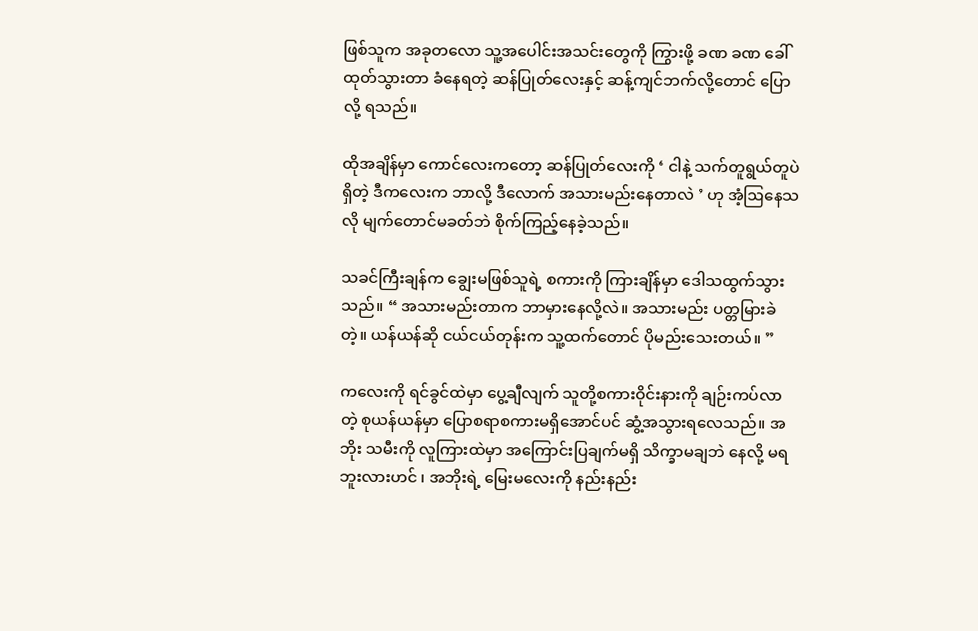ဖြစ်သူက အခုတလော သူ့အပေါင်းအသင်းတွေကို ကြွားဖို့ ခဏ ခဏ ခေါ်ထုတ်သွားတာ ခံနေရတဲ့ ဆန်ပြုတ်လေးနှင့် ဆန့်ကျင်ဘက်လို့တောင် ပြောလို့ ရသည်။

ထိုအချိန်မှာ ကောင်လေးကတော့ ဆန်ပြုတ်လေးကို ‘ ငါနဲ့ သက်တူရွယ်တူပဲ ရှိတဲ့ ဒီကလေးက ဘာလို့ ဒီလောက် အသားမည်းနေတာလဲ ’ ဟု အံ့ဩနေသလို မျက်တောင်မခတ်ဘဲ စိုက်ကြည့်‌နေခဲ့သည်။

သခင်ကြီးချန်က ချွေးမဖြစ်သူရဲ့ စကားကို ကြားချိန်မှာ ဒေါသထွက်သွားသည်။ “ အသားမည်းတာက ဘာမှားနေလို့လဲ။ အသားမည်း ပတ္တမြားခဲတဲ့။ ယန်ယန်ဆို ငယ်ငယ်တုန်းက သူ့ထက်တောင် ပိုမည်းသေးတယ်။ ”

ကလေးကို ရင်ခွင်ထဲမှာ ပွေ့ချီလျက် သူတို့စကားဝိုင်းနားကို ချဉ်းကပ်လာတဲ့ စုယန်ယန်မှာ ပြောစရာစကားမရှိအောင်ပင် ဆွံ့အသွားရလေသည်။ အဘိုး သမီးကို လူကြားထဲမှာ အကြောင်းပြချက်မရှိ သိက္ခာမချဘဲ နေလို့ မရဘူးလားဟင် ၊ အဘိုးရဲ့ မြေးမလေးကို နည်းနည်း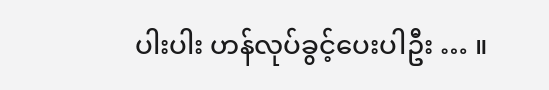ပါးပါး ဟန်လုပ်ခွင့်ပေးပါဦး … ။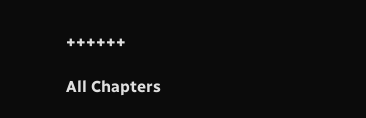++++++

All Chapters